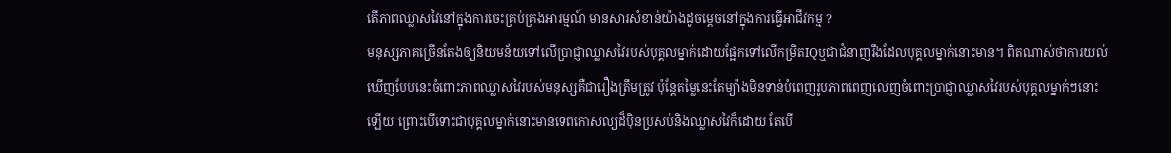តើភាពឈ្លាសវៃនៅក្នុងការចេះគ្រប់គ្រងអារម្មណ៍ មានសារសំខាន់យ៉ាងដូចម្ដេចនៅក្នុងការធ្វើអាជីវកម្ម ?
មនុស្សភាគច្រើនតែងឲ្យនិយមន័យទៅលើប្រាជ្ញាឈ្លាសវៃរបស់បុគ្គលម្នាក់ដោយផ្អែកទៅលើកម្រិតIQឬជាជំនាញរឹងដែលបុគ្គលម្នាក់នោះមាន។ ពិតណាស់ថាការយល់ឃើញបែបនេះចំពោះភាពឈ្លាសវៃរបស់មនុស្សគឺជារឿងត្រឹមត្រូវ ប៉ុន្តែតម្លៃនេះតែម្យ៉ាងមិនទាន់បំពេញរូបភាពពេញលេញចំពោះប្រាជ្ញាឈ្លាសវៃរបស់បុគ្គលម្នាក់ៗនោះឡើយ ព្រោះបើទោះជាបុគ្គលម្នាក់នោះមានទេពកោសល្យដ៏ប៉ិនប្រសប់និងឈ្លាសវៃក៏ដោយ តែបើ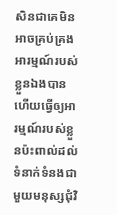សិនជាគេមិនអាចគ្រប់គ្រងអារម្មណ៍របស់ខ្លួនឯងបាន ហើយធ្វើឲ្យអារម្មណ៍របស់ខ្លួនប៉ះពាល់ដល់ទំនាក់ទំនងជាមួយមនុស្សជុំវិ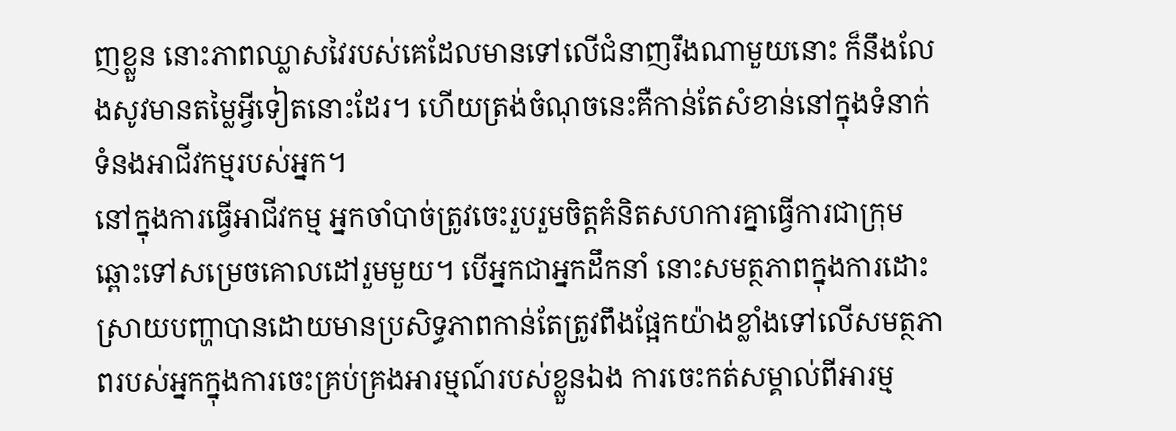ញខ្លួន នោះភាពឈ្លាសវៃរបស់គេដែលមានទៅលើជំនាញរឹងណាមួយនោះ ក៏នឹងលែងសូវមានតម្លៃអ្វីទៀតនោះដែរ។ ហើយត្រង់ចំណុចនេះគឺកាន់តែសំខាន់នៅក្នុងទំនាក់ទំនងអាជីវកម្មរបស់អ្នក។
នៅក្នុងការធ្វើអាជីវកម្ម អ្នកចាំបាច់ត្រូវចេះរួបរួមចិត្តគំនិតសហការគ្នាធ្វើការជាក្រុមឆ្ពោះទៅសម្រេចគោលដៅរួមមួយ។ បើអ្នកជាអ្នកដឹកនាំ នោះសមត្ថភាពក្នុងការដោះស្រាយបញ្ហាបានដោយមានប្រសិទ្ធភាពកាន់តែត្រូវពឹងផ្អែកយ៉ាងខ្លាំងទៅលើសមត្ថភាពរបស់អ្នកក្នុងការចេះគ្រប់គ្រងអារម្មណ៍របស់ខ្លួនឯង ការចេះកត់សម្គាល់ពីអារម្ម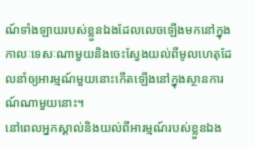ណ៍ទាំងឡាយរបស់ខ្លួនឯងដែលលេចឡើងមកនៅក្នុងកាលៈទេសៈណាមួយនិងចេះស្វែងយល់ពីមូលហេតុដែលនាំឲ្យអារម្មណ៍មួយនោះកើតឡើងនៅក្នុងស្ថានការណ៍ណាមួយនោះ។
នៅពេលអ្នកស្គាល់និងយល់ពីអារម្មណ៍របស់ខ្លួនឯង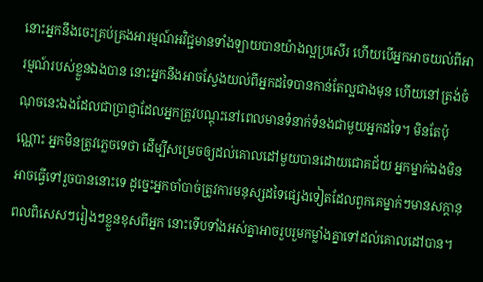នោះអ្នកនឹងចេះគ្រប់គ្រងអារម្មណ៍អវិជ្ជមានទាំងឡាយបានយ៉ាងល្អប្រសើរ ហើយបើអ្នកអាចយល់ពីអារម្មណ៍របស់ខ្លួនឯងបាន នោះអ្នកនឹងអាចស្វែងយល់ពីអ្នកដទៃបានកាន់តែល្អជាងមុន ហើយនៅត្រង់ចំណុចនេះឯងដែលជាប្រាជ្ញាដែលអ្នកត្រូវបណ្ដុះនៅពេលមានទំនាក់ទំនងជាមួយអ្នកដទៃ។ មិនតែប៉ុណ្ណោះ អ្នកមិនត្រូវភ្លេចទេថា ដើម្បីសម្រេចឲ្យដល់គោលដៅមួយបានដោយជោគជ័យ អ្នកម្នាក់ឯងមិនអាចធ្វើទៅរួចបាននោះទេ ដូច្នេះអ្នកចាំបាច់ត្រូវការមនុស្សដទៃផ្សេងទៀតដែលពួកគេម្នាក់ៗមានសក្ដានុពលពិសេសៗរៀងៗខ្លួនខុសពីអ្នក នោះទើបទាំងអស់គ្នាអាចរួបរួមកម្លាំងគ្នាទៅដល់គោលដៅបាន។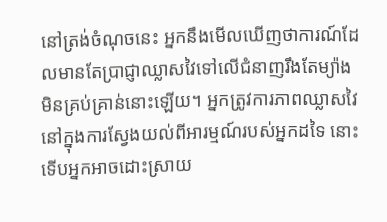នៅត្រង់ចំណុចនេះ អ្នកនឹងមើលឃើញថាការណ៍ដែលមានតែប្រាជ្ញាឈ្លាសវៃទៅលើជំនាញរឹងតែម្យ៉ាងមិនគ្រប់គ្រាន់នោះឡើយ។ អ្នកត្រូវការភាពឈ្លាសវៃនៅក្នុងការស្វែងយល់ពីអារម្មណ៍របស់អ្នកដទៃ នោះទើបអ្នកអាចដោះស្រាយ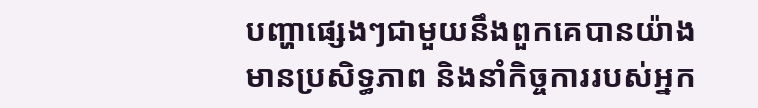បញ្ហាផ្សេងៗជាមួយនឹងពួកគេបានយ៉ាងមានប្រសិទ្ធភាព និងនាំកិច្ចការរបស់អ្នក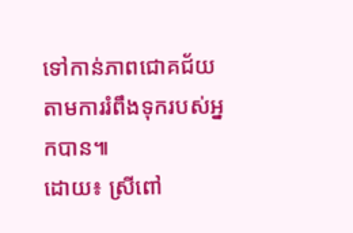ទៅកាន់ភាពជោគជ័យតាមការរំពឹងទុករបស់អ្នកបាន៕
ដោយ៖ ស្រីពៅ